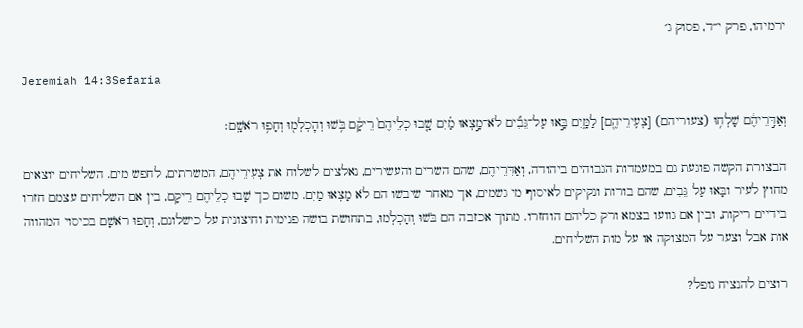ירמיהו, פרק י״ד, פסוק ג׳

Jeremiah 14:3Sefaria

וְאַדִּ֣רֵיהֶ֔ם שָׁלְח֥וּ (צעוריהם) [צְעִֽירֵיהֶ֖ם] לַמָּ֑יִם בָּ֣אוּ עַל־גֵּבִ֞ים לֹא־מָ֣צְאוּ מַ֗יִם שָׁ֤בוּ כְלֵיהֶם֙ רֵיקָ֔ם בֹּ֥שׁוּ וְהׇכְלְמ֖וּ וְחָפ֥וּ רֹאשָֽׁם׃

הבצורת הקשה פוגעת גם במעמדות הגבוהים ביהודה, וְאַדִּרֵיהֶם, שהם השרים והעשירים, נאלצים לשלוח את צְעִירֵיהֶם, המשרתים, לחפש מים. השליחים יוצאים מחוץ לעיר ובָּאוּ עַל גֵּבִים, שהם בורות ונקיקים לאיסוף מי גשמים, אך מאחר שיבשו הם לֹא מָצְאוּ מַיִם. משום כך שָׁבוּ כְלֵיהֶם רֵיקָם, בין אם השליחים עצמם חזרו בידיים ריקות, ובין אם גוועו בצמא ורק כליהם הוחזרו. מתוך אכזבה הם בֹּשׁוּ וְהָכְלְמוּ, בתחושת בושה פנימית וחיצונית על כישלונם, וְחָפוּ רֹאשָׁם בכיסוי המהווה אות אבל וצער על המצוקה או על מות השליחים.

רוצים להנציח נופל?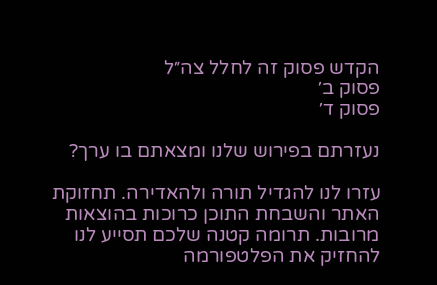הקדש פסוק זה לחלל צה״ל
פסוק ב׳
פסוק ד׳

נעזרתם בפירוש שלנו ומצאתם בו ערך?

עזרו לנו להגדיל תורה ולהאדירה. תחזוקת האתר והשבחת התוכן כרוכות בהוצאות מרובות. תרומה קטנה שלכם תסייע לנו להחזיק את הפלטפורמה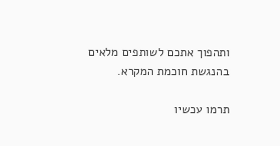ותהפוך אתכם לשותפים מלאים בהנגשת חוכמת המקרא.

תרמו עכשיו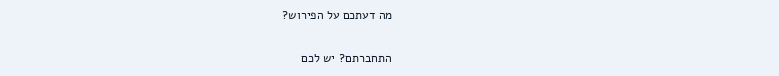מה דעתכם על הפירוש?

התחברתם? יש לכם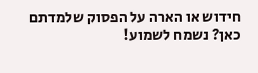חידוש או הארה על הפסוק שלמדתם כאן? נשמח לשמוע!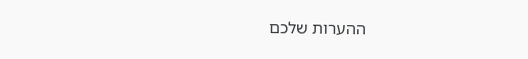ההערות שלכם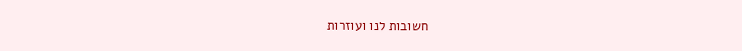חשובות לנו ועוזרות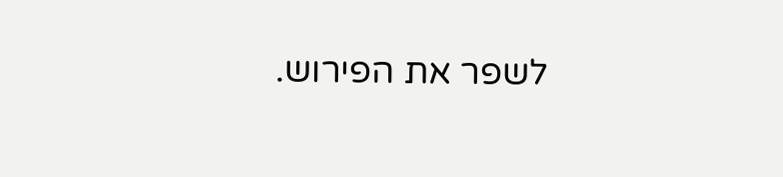לשפר את הפירוש.